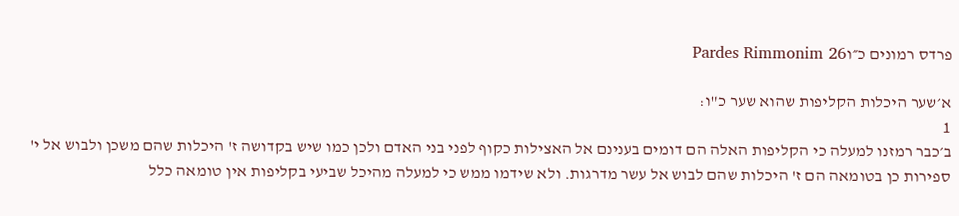פרדס רמונים כ״וPardes Rimmonim 26

א׳שער היכלות הקליפות שהוא שער כ"ו:
1
ב׳כבר רמזנו למעלה כי הקליפות האלה הם דומים בענינם אל האצילות כקוף לפני בני האדם ולכן כמו שיש בקדושה ז' היכלות שהם משכן ולבוש אל י' ספירות כן בטומאה הם ז' היכלות שהם לבוש אל עשר מדרגות. ולא שידמו ממש כי למעלה מהיכל שביעי בקליפות אין טומאה כלל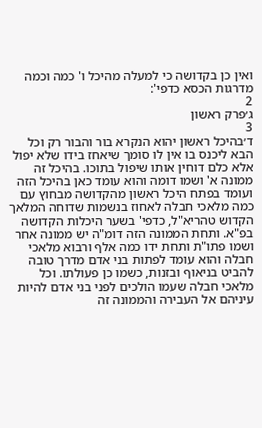ואין כן בקדושה כי למעלה מהיכל ו' כמה וכמה מדרגות הכסא כדפי':
2
ג׳פרק ראשון
3
ד׳בהיכל ראשון יהוא הנקרא בור והבור רק וכל הבא ליכנס בו אין לו סומך שיאחז בידו שלא יפול אלא כלם דוחין אותו שיפול בתוכו. בהיכל זה ממונה א' ושמו דומה והוא עומד כאן בהיכל הזה ועומד בפתח היכל ראשון מהקדושה מבחוץ עם כמה מלאכי חבלה לאחוז בנשמות שדוחה המלאך הקדוש טהריא"ל, כדפי' בשער היכלות הקדושה בפ"א. ותחת הממונה הזה דומ"ה יש ממונה אחר ושמו פתו"ת ותחת ידו כמה אלף ורבוא מלאכי חבלה והוא עומד לפתות בני אדם מדרך טובה להביט בניאוף ובזנות, כשמו כן פעולתו. וכל מלאכי חבלה שעמו הולכים לפני בני אדם להיות עיניהם אל העבירה והממונה זה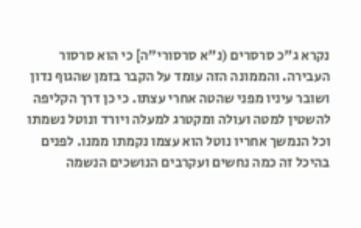נקרא ג"כ סרסרים (נ"א סרסורי"ה] כי הוא סרסור העבירה. והממונה הזה עומד על הקבר בזמן שהגוף נדון ושובר עיניו מפני שהטה אחרי עצתו. כי כן דרך הקליפה להשטין למטה ועולה ומקטרג למעלה ויורד ונוטל נשמתו וכל הנמשך אחריו נוטל הוא עצמו נקמתו ממנו. לפנים בהיכל זה כמה נחשים ועקרבים הנושכים הנשמה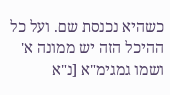כשהיא נכנסת שם. ועל כל ההיכל הזה יש ממונה א' ושמו גמגימ"א [נ"א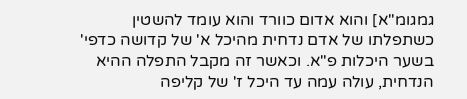גמגומ"א] והוא אדום כוורד והוא עומד להשטין כשתפלתו של אדם נדחית מהיכל א' של קדושה כדפי' בשער היכלות פ"א. וכאשר זה מקבל התפלה ההיא הנדחית, עולה עמה עד היכל ז' של קליפה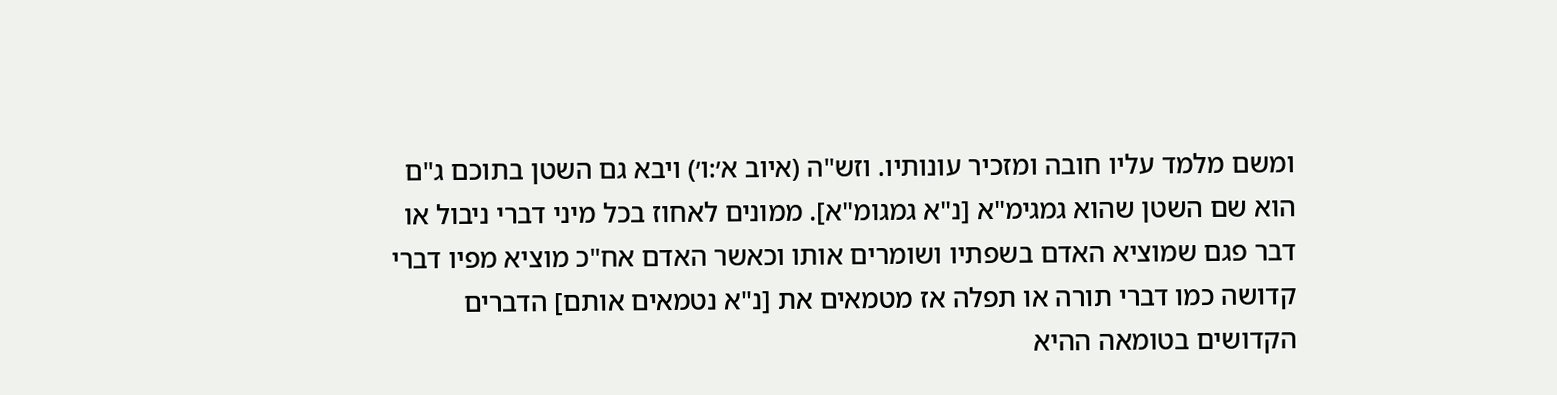ומשם מלמד עליו חובה ומזכיר עונותיו. וזש"ה (איוב א׳:ו׳) ויבא גם השטן בתוכם ג"ם הוא שם השטן שהוא גמגימ"א [נ"א גמגומ"א]. ממונים לאחוז בכל מיני דברי ניבול או דבר פגם שמוציא האדם בשפתיו ושומרים אותו וכאשר האדם אח"כ מוציא מפיו דברי קדושה כמו דברי תורה או תפלה אז מטמאים את [נ"א נטמאים אותם] הדברים הקדושים בטומאה ההיא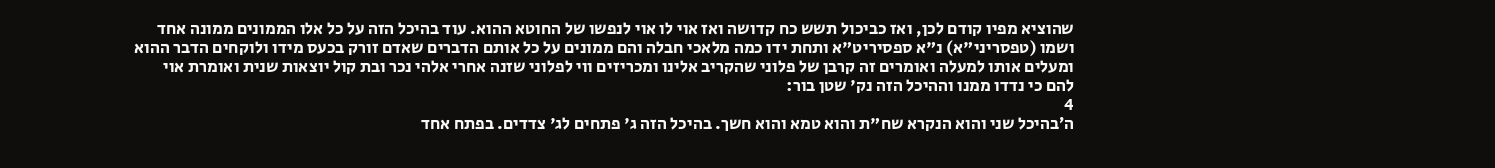שהוציא מפיו קודם לכן, ואז כביכול תשש כח קדושה ואז אוי לו אוי לנפשו של החוטא ההוא. עוד בהיכל הזה על כל אלו הממונים ממונה אחד ושמו (טפסריני"א) נ"א ספסיריט"א ותחת ידו כמה מלאכי חבלה והם ממונים על כל אותם הדברים שאדם זורק בכעס מידו ולוקחים הדבר ההוא ומעלים אותו למעלה ואומרים זה קרבן של פלוני שהקריב אלינו ומכריזים ווי לפלוני שזנה אחרי אלהי נכר ובת קול יוצאות שנית ואומרת אוי להם כי נדדו ממנו וההיכל הזה נק' שטן בור:
4
ה׳בהיכל שני והוא הנקרא שח"ת והוא טמא והוא חשך. בהיכל הזה ג' פתחים לג' צדדים. בפתח אחד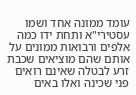עומד ממונה אחד ושמו עסטירי"א ותחת ידו כמה אלפים ורבואות ממונים על אותם שהם מוציאים שכבת זרע לבטלה שאינם רואים פני שכינה ואלו באים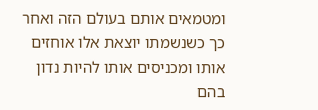ומטמאים אותם בעולם הזה ואחר כך כשנשמתו יוצאת אלו אוחזים אותו ומכניסים אותו להיות נדון בהם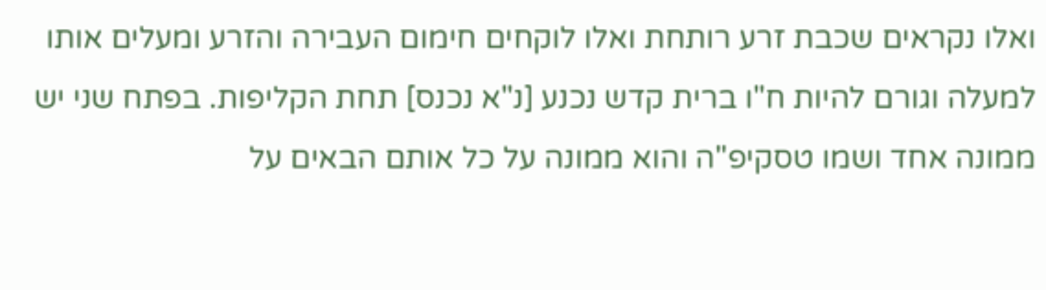ואלו נקראים שכבת זרע רותחת ואלו לוקחים חימום העבירה והזרע ומעלים אותו למעלה וגורם להיות ח"ו ברית קדש נכנע [נ"א נכנס] תחת הקליפות. בפתח שני יש ממונה אחד ושמו טסקיפ"ה והוא ממונה על כל אותם הבאים על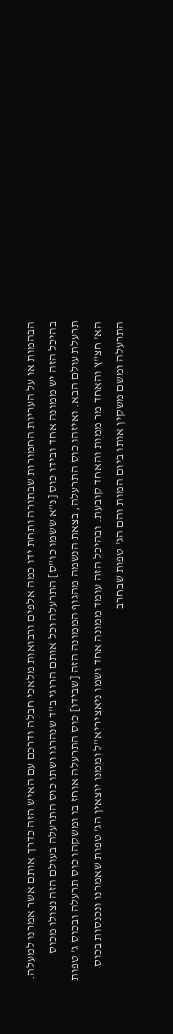הבהמות או על העריות החמורות שבתורה ותחת ידו כמה אלפים ורבואות מלאכי חבלה ודרכם עם האיש הזה כדרך אותם אשר אמרנו למעלה. בהיכל הזה יש ממונה אחד ובידו כוס [נ"א ששמו כו"ס] התרעלה וכל אותם הרוגי ב"ד שנהרגו ושתו כוס התרעלה בעולם הזה נצולו מכוס תרעלת עולם הבא. ואיזהו כוס התרעלה, בצאת הנשמה מהגוף הממונה הזה [שבידו] כוס התרעלה אוחז בו ומשקהו כוס תרעלה ובכוס ג' טפות הא' חצ"ץ והאחד מר ממות והאחד קובעת. ובהיכל הזה עומד ממונה אחד ושמו ניאציריא"ל וממנו יוצאין הג' טפות שאמרנו ונכנסות בכוס התרעלה ומשם משקין אותו ביום המות והם הג' טפות שבחרב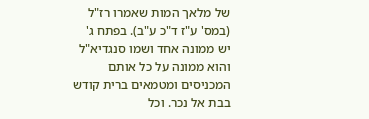של מלאך המות שאמרו רז"ל (במס' ע"ז ד"כ ע"ב). בפתח ג' יש ממונה אחד ושמו סנגדיא"ל והוא ממונה על כל אותם המכניסים ומטמאים ברית קודש בבת אל נכר. וכל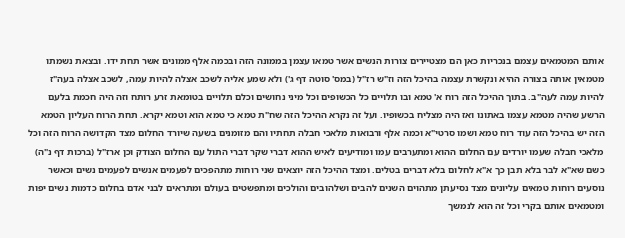אותם המטמאים עצמם בנכריות כאן הם מצטיירים צורות הנשים אשר טמאו עצמן בממונה הזה ובכמה אלף ממונים אשר תחת ידו. ובצאת נשמתו מטמאין אותה בצורה ההיא ונקשרת עצמה בהיכל הזה וז"ש רז"ל (במס' סוטה דף ג') ולא שמע אליה לשכב אצלה להיות עמה, לשכב אצלה בעה"ז להיות עמה לעה"ב. בתוך ההיכל הזה רוח א' טמא ובו תלויים כל הכשופים וכל מיני נחושים וכלם תלויים בטומאת זרע רותח וזה היה חכמת בלעם הרשע שהיה מטמא עצמו באתונו ואז היה מצליח בכשופיו. ועל זה נקרא ההיכל הזה שח"ת טמא כי טמא הוא וטמא יקרא. תחת הרוח העליון הטמא הזה יש בהיכל הזה עוד רוח טמא ושמו סרטי"א וכמה אלף ורבואות מלאכי חבלה תחתיו והם מזומנים בשעה שיורד החלום מצד הקדושה הרוח הזה וכל מלאכי חבלה שעמו יורדים עם החלום ההוא ומתערבים עמו ומודיעים לאיש ההוא דברי שקר דברי התול עם החלום הצודק וכן ארז"ל (ברכות דף נ"ה) כשם שא"א לבר בלא תבן כך א"א לחלום בלא דברים בטלים. ומצד ההיכל הזה יוצאים שני רוחות מתהפכים לפעמים אנשים לפעמים נשים וכאשר נוסעים רוחות טמאים עליונים מצד נסיעתן מתהוים השנים להבים ושלהובים והולכים ומתפשטים בעולם ומתראים לבני אדם בחלום כדמות נשים יפות ומטמאים אותם בקרי וכל זה הוא לנמשך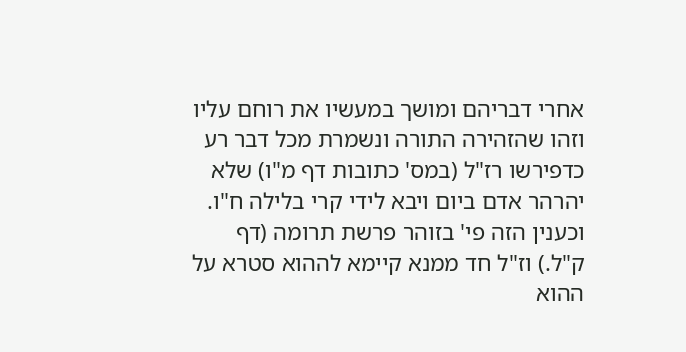אחרי דבריהם ומושך במעשיו את רוחם עליו וזהו שהזהירה התורה ונשמרת מכל דבר רע כדפירשו רז"ל (במס' כתובות דף מ"ו) שלא יהרהר אדם ביום ויבא לידי קרי בלילה ח"ו. וכענין הזה פי' בזוהר פרשת תרומה (דף ק"ל.) וז"ל חד ממנא קיימא לההוא סטרא על ההוא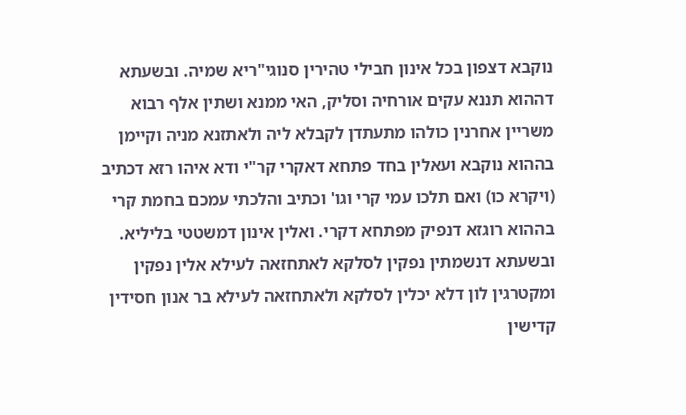נוקבא דצפון בכל אינון חבילי טהירין סנוגי"ריא שמיה. ובשעתא דההוא תננא עקים אורחיה וסליק, האי ממנא ושתין אלף רבוא משריין אחרנין כולהו מתעתדן לקבלא ליה ולאתזנא מניה וקיימן בההוא נוקבא ועאלין בחד פתחא דאקרי קר"י ודא איהו רזא דכתיב (ויקרא כו) ואם תלכו עמי קרי וגו' וכתיב והלכתי עמכם בחמת קרי בההוא רוגזא דנפיק מפתחא דקרי. ואלין אינון דמשטטי בליליא. ובשעתא דנשמתין נפקין לסלקא לאתחזאה לעילא אלין נפקין ומקטרגין לון דלא יכלין לסלקא ולאתחזאה לעילא בר אנון חסידין קדישין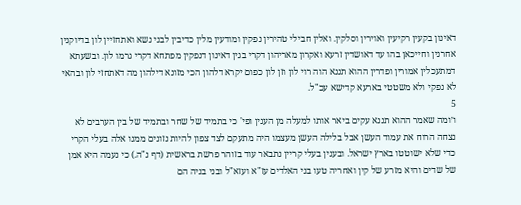דאינון בקעין רקיעין ואוירין וסלקין. ואלין חבילי טהירין נפקין ומודעין מלין כדיבין לבני נשא ואתחזיין לון בדיוקנין אחרנין וחייכאן בהו עד דאושדין זרעא ואקרון מאריהון דקרי בגין דאינון דנפקין מפתחא דקרי גרמו לון. ובשעתא דמתעכלין אמורין ופדרין ההוא תננא הוה רוי לון וזן לון כפום יקרא דלהון הכי מזונא דילהון מה דאתחזי לון ובהאי לא נפקי ולא משטטי בארעא קדישא עכ"ל.
5
ו׳ומה שאמר ההוא תננא עקים ביאר אותו למעלה מן הענין ופי' כי בתמיד של שחר ובתמיד של בין הערבים לא נצחה הרוח את עמוד העשן אבל בלילה העשן מעצמו היה מתעקם לצד צפון להיות נזונים ממנו אלה בעלי הקרי כדי שלא ישוטטו בארץ ישראל. ובענין בעלי קריין נתבאר עוד בזוהר פרשת בראשית (דף נ"ה.) כי נעמה היא אמן של שדים והיא מזרע של קין ואחריה טעו בני האלדים עז"א ועזא"ל ובני בניה הם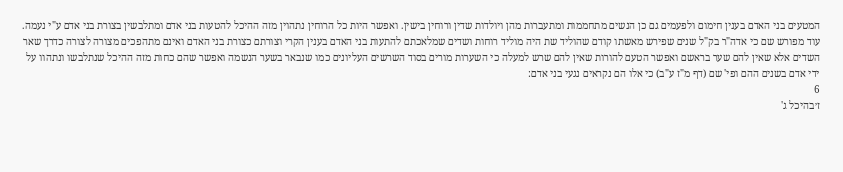המטעים בני האדם בענין חימום ולפעמים גם כן הנשים מתחממות ומתעברות מהן ויולדות שדין ורוחין בישין. ואפשר היות כל הרוחין נתהוין מזה ההיכל להטעות בני אדם ומתלבשין בצורת בני אדם ע"י נעמה. עוד מפורש שם כי אדה"ר בק"ל שנים שפירש מאשתו קודם שהוליד שת היה מוליד רוחות ושדים שמלאכתם להתעות בני האדם בענין הקרי וצורתם כצורת בני האדם ואינם מתהפכים מצורה לצורה כדרך שאר השדים אלא שאין להם שער בראשם ואפשר הטעם להורות שאין להם שרש למעלה כי השערות מורים בסוד השרשים העליונים כמו שנבאר בשער הנשמה ואפשר שהם כחות מזה ההיכל שנתלבשו ונתהוו על ידי אדם בשנים ההם ופי' שם (דף מ"ז ע"ב) כי אלו הם נקראים נגעי בני אדם:
6
ז׳בהיכל ג'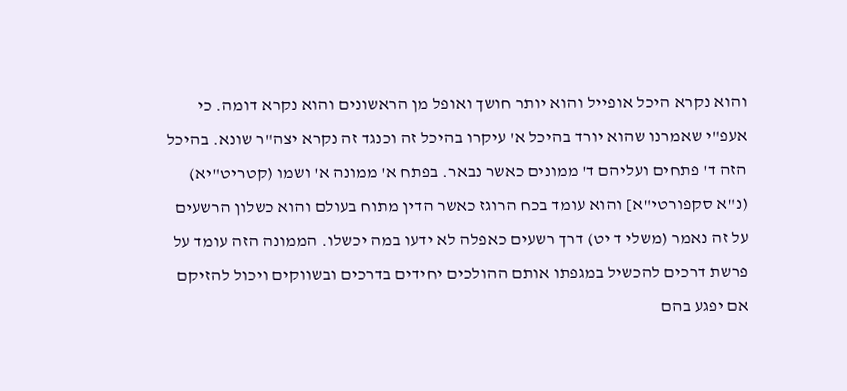והוא נקרא היכל אופייל והוא יותר חושך ואופל מן הראשונים והוא נקרא דומה. כי אעפ"י שאמרנו שהוא יורד בהיכל א' עיקרו בהיכל זה וכנגד זה נקרא יצה"ר שונא. בהיכל הזה ד' פתחים ועליהם ד' ממונים כאשר נבאר. בפתח א' ממונה א' ושמו (קטריט"יא) (נ"א סקפורטי"א] והוא עומד בכח הרוגז כאשר הדין מתוח בעולם והוא כשלון הרשעים על זה נאמר (משלי ד יט) דרך רשעים כאפלה לא ידעו במה יכשלו. הממונה הזה עומד על פרשת דרכים להכשיל במגפתו אותם ההולכים יחידים בדרכים ובשווקים ויכול להזיקם אם יפגע בהם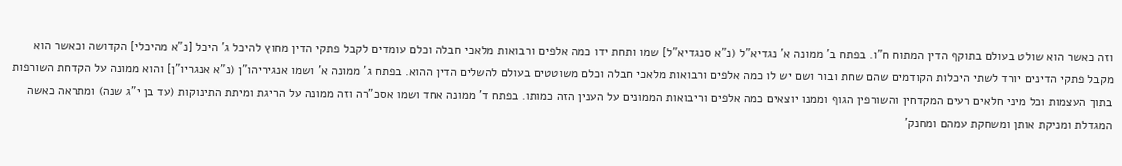וזה כאשר הוא שולט בעולם בתוקף הדין המתוח ח"ו. בפתח ב' ממונה א' נגדיא"ל (נ"א סנגדיא"ל] שמו ותחת ידו כמה אלפים ורבואות מלאכי חבלה וכלם עומדים לקבל פתקי הדין מחוץ להיכל ג' היכל [נ"א מהיכלי] הקדושה וכאשר הוא מקבל פתקי הדינים יורד לשתי היכלות הקודמים שהם שחת ובור ושם יש לו כמה אלפים ורבואות מלאכי חבלה וכלם משוטטים בעולם להשלים הדין ההוא. בפתח ג' ממונה א' ושמו אנגיריהו"ן (נ"א אנגריו"ן] והוא ממונה על הקדחת השורפות בתוך העצמות וכל מיני חלאים רעים המקדחין והשורפין הגוף וממנו יוצאים כמה אלפים וריבואות הממונים על הענין הזה כמותו. בפתח ד' ממונה אחד ושמו אסכ"רה וזה ממונה על הריגת ומיתת התינוקות (עד בן י"ג שנה) ומתראה כאשה המגדלת ומניקת אותן ומשחקת עמהם ומחנק'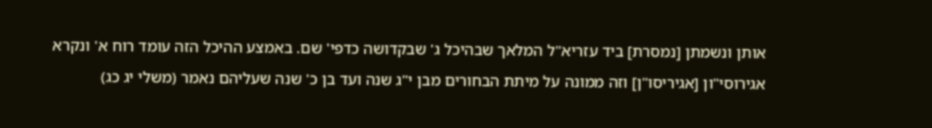אותן ונשמתן [נמסרת] ביד עזריא"ל המלאך שבהיכל ג' שבקדושה כדפי' שם. באמצע ההיכל הזה עומד רוח א' ונקרא אגירוסי"ון [אגיריסו"ן] וזה ממונה על מיתת הבחורים מבן י"ג שנה ועד בן כ' שנה שעליהם נאמר (משלי יג כג)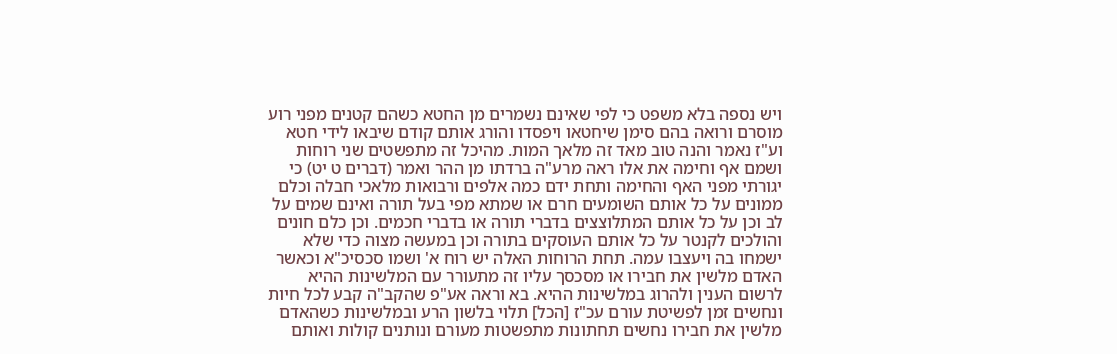ויש נספה בלא משפט כי לפי שאינם נשמרים מן החטא כשהם קטנים מפני רוע מוסרם ורואה בהם סימן שיחטאו ויפסדו והורג אותם קודם שיבאו לידי חטא וע"ז נאמר והנה טוב מאד זה מלאך המות. מהיכל זה מתפשטים שני רוחות ושמם אף וחימה את אלו ראה מרע"ה ברדתו מן ההר ואמר (דברים ט יט) כי יגורתי מפני האף והחימה ותחת ידם כמה אלפים ורבואות מלאכי חבלה וכלם ממונים על כל אותם השומעים חרם או שמתא מפי בעל תורה ואינם שמים על לב וכן על כל אותם המתלוצצים בדברי תורה או בדברי חכמים. וכן כלם חונים והולכים לקנטר על כל אותם העוסקים בתורה וכן במעשה מצוה כדי שלא ישמחו בה ויעצבו עמה. תחת הרוחות האלה יש רוח א' ושמו סכסיכ"א וכאשר האדם מלשין את חבירו או מסכסך עליו זה מתעורר עם המלשינות ההיא לרשום הענין ולהרוג במלשינות ההיא. בא וראה אע"פ שהקב"ה קבע לכל חיות ונחשים זמן לפשיטת עורם עכ"ז [הכל] תלוי בלשון הרע ובמלשינות כשהאדם מלשין את חבירו נחשים תחתונות מתפשטות מעורם ונותנים קולות ואותם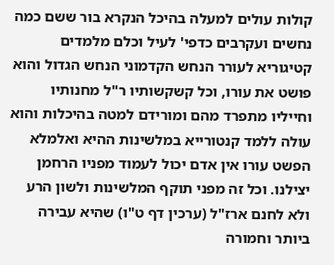קולות עולים למעלה בהיכל הנקרא בור ששם כמה נחשים ועקרבים כדפי' לעיל וכלם מלמדים קטיגוריא לעורר הנחש הקדמוני הנחש הגדול והוא פושט את עורו, וכל קשקשותיו ר"ל מחנותיו וחייליו מתפרד מהם ומורידם למטה בהיכלות והוא עולה ללמד קנטורייא במלשינות ההיא ואלמלא הפשט עורו אין אדם יכול לעמוד מפניו הרחמן יצילנו. וכל זה מפני תוקף המלשינות ולשון הרע ולא לחנם ארז"ל (ערכין דף ט"ו) שהיא עבירה ביותר וחמורה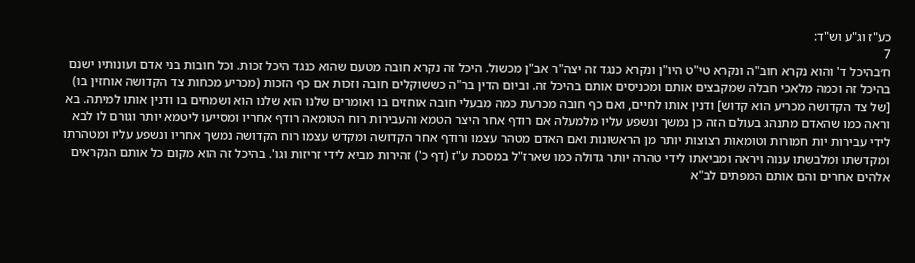כע"ז וג"ע וש"ד:
7
ח׳בהיכל ד' והוא נקרא חוב"ה ונקרא טי"ט היו"ן ונקרא כנגד זה יצה"ר אב"ן מכשול. היכל זה נקרא חובה מטעם שהוא כנגד היכל זכות. וכל חובות בני אדם ועונותיו ישנם בהיכל זה וכמה מלאכי חבלה שמקבצים אותם ומכניסים אותם בהיכל זה. וביום הדין בר"ה כששוקלים חובה וזכות אם כף הזכות (מכריע מכחות צד הקדושה אוחזין בו) [של צד הקדושה מכריע הוא קדוש] ודנין אותו לחיים, ואם כף חובה מכרעת כמה מבעלי חובה אוחזים בו ואומרים שלנו הוא שלנו הוא ושמחים בו ודנין אותו למיתה. בא וראה כמו שהאדם מתנהג בעולם הזה כן נמשך ונשפע עליו מלמעלה אם רודף אחר היצר הטמא והעבירות רוח הטומאה רודף אחריו ומסייעו ליטמא יותר וגורם לו לבא לידי עבירות יות חמורות וטומאות רצוצות יותר מן הראשונות ואם האדם מטהר עצמו ורודף אחר הקדושה ומקדש עצמו רוח הקדושה נמשך אחריו ונשפע עליו ומטהרתו ומקדשתו ומלבשתו ענוה ויראה ומביאתו לידי טהרה יותר גדולה כמו שארז"ל במסכת ע"ז (דף כ') זהירות מביא לידי זריזות וגו'. בהיכל זה הוא מקום כל אותם הנקראים אלהים אחרים והם אותם המפתים לב"א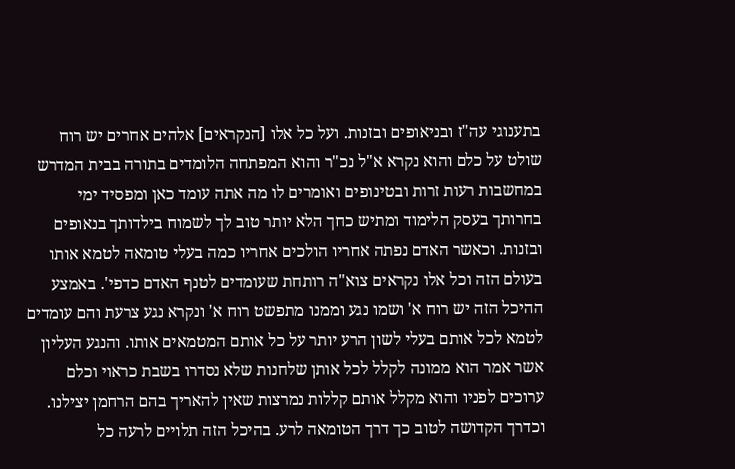בתענוגי עה"ז ובניאופים ובזנות. ועל כל אלו [הנקראים] אלהים אחרים יש רוח שולט על כלם והוא נקרא א"ל נכ"ר והוא המפתחה הלומדים בתורה בבית המדרש במחשבות רעות זרות ובטינופים ואומרים לו מה אתה עומד כאן ומפסיד ימי בחרותך בעסק הלימוד ומתיש כחך הלא יותר טוב לך לשמוח בילדותך בנאופים ובזנות. וכאשר האדם נפתה אחריו הולכים אחריו כמה בעלי טומאה לטמא אותו בעולם הזה וכל אלו נקראים צוא"ה רותחת שעומדים לטנף האדם כדפי'. באמצע ההיכל הזה יש רוח א' ושמו נגע וממנו מתפשט רוח א' ונקרא נגע צרעת והם עומדים לטמא לכל אותם בעלי לשון הרע יותר על כל אותם המטמאים אותו. והנגע העליון אשר אמר הוא ממונה לקלל לכל אותן שלחנות שלא נסדרו בשבת כראוי וכלם ערוכים לפניו והוא מקלל אותם קללות נמרצות שאין להאריך בהם הרחמן יצילנו. וכדרך הקדושה לטוב כך דרך הטומאה לרע. בהיכל הזה תלויים לרעה כל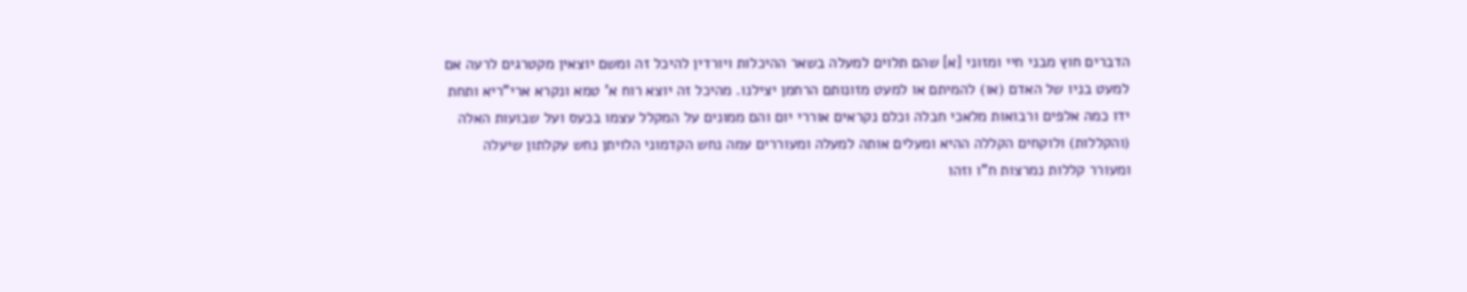הדברים חוץ מבני חיי ומזוני [א] שהם תלוים למעלה בשאר ההיכלות ויורדין להיכל זה ומשם יוצאין מקטרגים לרעה אם למעט בניו של האדם (או) להמיתם או למעט מזונותם הרחמן יצילנו. מהיכל זה יוצא רוח א' טמא ונקרא ארי"ריא ותחת ידו כמה אלפים ורבואות מלאכי חבלה וכלם נקראים אוררי יום והם ממונים על המקלל עצמו בכעס ועל שבועות האלה (והקללות) ולוקחים הקללה ההיא ומעלים אותה למעלה ומעוררים עמה נחש הקדמוני הלויתן נחש עקלתון שיעלה ומעורר קללות נמרצות ח"ו וזהו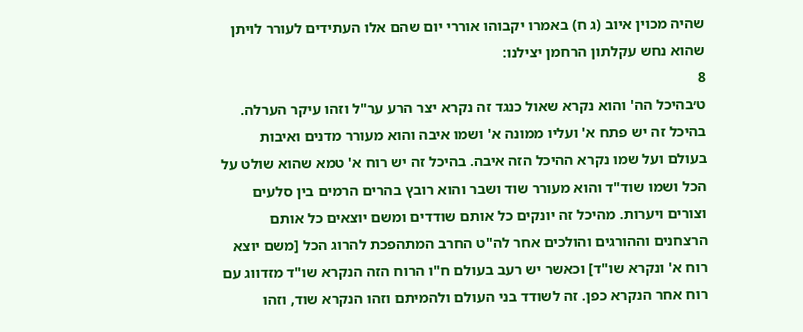שהיה מכוין איוב (ג ח) באמרו יקבוהו אוררי יום שהם אלו העתידים לעורר לויתן שהוא נחש עקלתון הרחמן יצילנו:
8
ט׳בהיכל הה' והוא נקרא שאול כנגד זה נקרא יצר הרע ער"ל וזהו עיקר הערלה. בהיכל זה יש פתח א' ועליו ממונה א' ושמו איבה והוא מעורר מדנים ואיבות בעולם ועל שמו נקרא ההיכל הזה איבה. בהיכל זה יש רוח א' טמא שהוא שולט על הכל ושמו שוד"ד והוא מעורר שוד ושבר והוא רובץ בהרים הרמים בין סלעים וצורים ויערות. מהיכל זה יונקים כל אותם שודדים ומשם יוצאים כל אותם הרצחנים וההורגים והולכים אחר לה"ט החרב המתהפכת להרוג הכל [משם יוצא רוח א' ונקרא שו"ד] וכאשר יש רעב בעולם ח"ו הרוח הזה הנקרא שו"ד מזדווג עם רוח אחר הנקרא כפן. זה לשודד בני העולם ולהמיתם וזהו הנקרא שוד, וזהו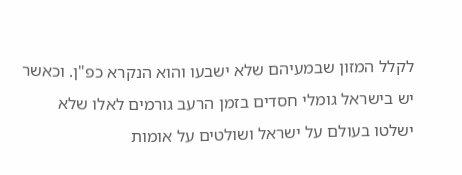לקלל המזון שבמעיהם שלא ישבעו והוא הנקרא כפ"ן. וכאשר יש בישראל גומלי חסדים בזמן הרעב גורמים לאלו שלא ישלטו בעולם על ישראל ושולטים על אומות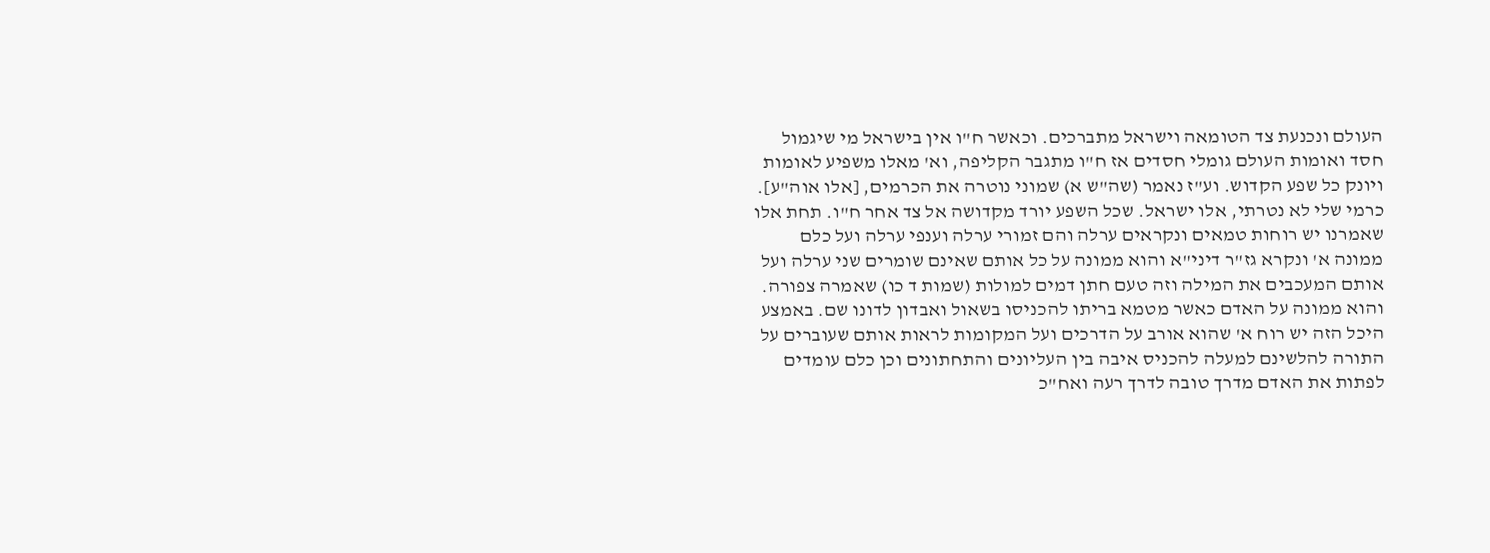העולם ונכנעת צד הטומאה וישראל מתברכים. וכאשר ח"ו אין בישראל מי שיגמול חסד ואומות העולם גומלי חסדים אז ח"ו מתגבר הקליפה, וא' מאלו משפיע לאומות ויונק כל שפע הקדוש. וע"ז נאמר (שה"ש א) שמוני נוטרה את הכרמים, [אלו אוה"ע]. כרמי שלי לא נטרתי, אלו ישראל. שכל השפע יורד מקדושה אל צד אחר ח"ו. תחת אלו שאמרנו יש רוחות טמאים ונקראים ערלה והם זמורי ערלה וענפי ערלה ועל כלם ממונה א' ונקרא גז"ר דיני"א והוא ממונה על כל אותם שאינם שומרים שני ערלה ועל אותם המעכבים את המילה וזה טעם חתן דמים למולות (שמות ד כו) שאמרה צפורה. והוא ממונה על האדם כאשר מטמא בריתו להכניסו בשאול ואבדון לדונו שם. באמצע היכל הזה יש רוח א' שהוא אורב על הדרכים ועל המקומות לראות אותם שעוברים על התורה להלשינם למעלה להכניס איבה בין העליונים והתחתונים וכן כלם עומדים לפתות את האדם מדרך טובה לדרך רעה ואח"כ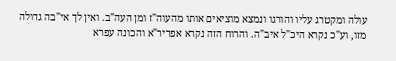עולה ומקטרג עליו והורגו ונמצא מוציאים אותו מהעוה"ז ומן העה"ב. ואין לך אי"בה גדולה מזו, וע"כ נקרא היכ"ל איב"ה. והרוח הזה נקרא אפריר"א והכונה עפרא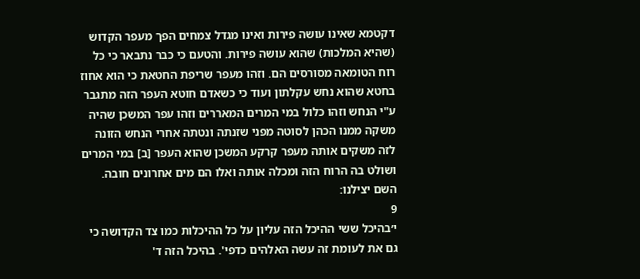דקטמא שאינו עושה פירות ואינו מגדל צמחים הפך מעפר הקדוש (שהיא המלכות) שהוא עושה פירות. והטעם כי כבר נתבאר כי כל רוח הטומאה מסורסים הם. וזהו מעפר שריפת החטאת כי הוא אחוז בחטא שהוא נחש עקלתון ועוד כי כשאדם חוטא העפר הזה מתגבר ע"י הנחש וזהו כלול במי המרים המאררים וזהו עפר המשכן שהיה משקה ממנו הכהן לסוטה מפני שזנתה ונטתה אחרי הנחש הזונה לזה משקים אותה מעפר קרקע המשכן שהוא העפר [ב] במי המרים ושולט בה הרוח הזה ומכלה אותה ואלו הם מים אחרונים חובה. השם יצילנו:
9
י׳בהיכל ששי ההיכל הזה עליון על כל ההיכלות כמו צד הקדושה כי גם את לעומת זה עשה האלהים כדפי'. בהיכל הזה ד'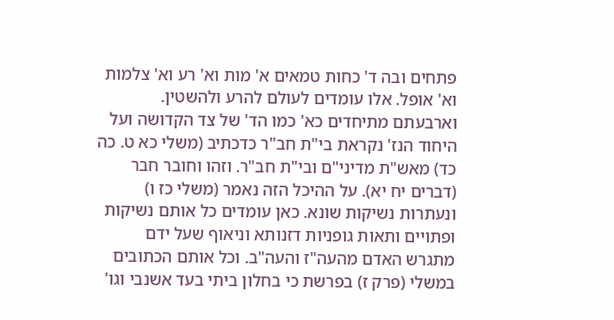פתחים ובה ד' כחות טמאים א' מות וא' רע וא' צלמות וא' אופל. אלו עומדים לעולם להרע ולהשטין. וארבעתם מתיחדים כא' כמו הד' של צד הקדושה ועל היחוד הנז' נקראת בי"ת חב"ר כדכתיב (משלי כא ט. כה כד) מאש"ת מדיני"ם ובי"ת חב"ר. וזהו וחובר חבר (דברים יח יא). על ההיכל הזה נאמר (משלי כז ו) ונעתרות נשיקות שונא. כאן עומדים כל אותם נשיקות ופתויים ותאות גופניות דזנותא וניאוף שעל ידם מתגרש האדם מהעה"ז והעה"ב. וכל אותם הכתובים במשלי (פרק ז) בפרשת כי בחלון ביתי בעד אשנבי וגו'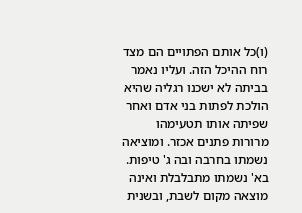(ו)כל אותם הפתויים הם מצד רוח ההיכל הזה. ועליו נאמר בביתה לא ישכנו רגליה שהיא הולכת לפתות בני אדם ואחר שפיתה אותו תטעימהו מרורות פתנים אכזר. ומוציאה נשמתו בחרבה ובה ג' טיפות. בא' נשמתו מתבלבלת ואינה מוצאה מקום לשבת, ובשנית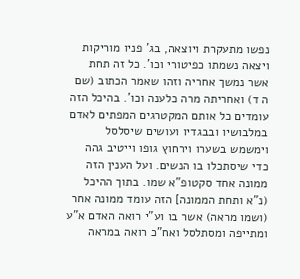נפשו מתעקרת ויוצאה, בג' פניו מוריקות ויצאה נשמתו כפיטורי וכו'. כל זה תחת אשר נמשך אחריה וזהו שאמר הכתוב (שם ה ד) ואחריתה מרה כלענה וכו'. בהיכל הזה עומדים כל אותם המקטרגים המפתים לאדם במלבושיו ובבגדיו ועושים שיסלסל וימשמש בשערו וירחוץ גופו וייטיב גהה כדי שיסתכלו בו הנשים. ועל הענין הזה ממונה אחד סקטופ"א שמו. בתוך ההיכל (נ"א ותחת הממונה] הזה עומד ממונה אחר (ושמו מראה) אשר בו וע"י רואה האדם א"ע ומתייפה ומסתלסל ואח"כ רואה במראה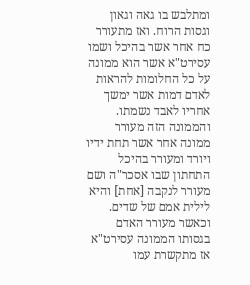ומתלבש בו גאה וגאון וגסות הרוח. ואז מתעורר כח אחר אשר בהיכל ושמו עסירט"א אשר הוא ממונה על כל החלומות להראות לאדם דמות אשר ימשך אחריו לאבד נשמתו. והממונה הזה מעורר ממונה אחר אשר תחת ידיו ויורד ומעורר בהיכל התחתון שבו אסכר"ה ושם מעורר לנקבה [אחת] והיא לילית אמם של שדים. וכאשר מעורר האדם בגסותו הממונה עסירט"א אז מתקשרת עמו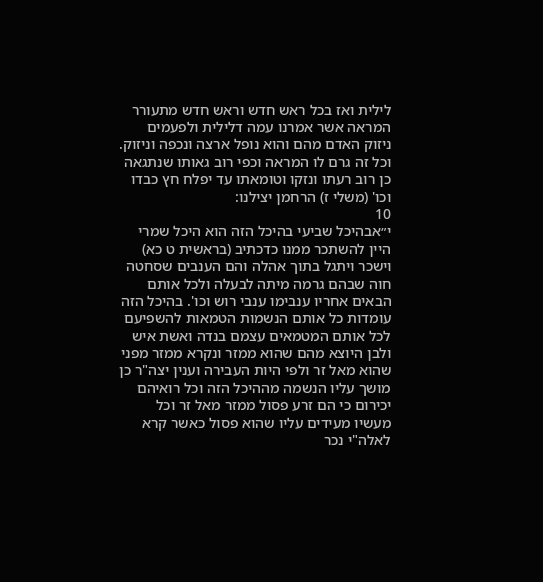לילית ואז בכל ראש חדש וראש חדש מתעורר המראה אשר אמרנו עמה דלילית ולפעמים ניזוק האדם מהם והוא נופל ארצה ונכפה וניזוק. וכל זה גרם לו המראה וכפי רוב גאותו שנתגאה כן רוב רעתו ונזקו וטומאתו עד יפלח חץ כבדו וכו' (משלי ז) הרחמן יצילנו:
10
י״אבהיכל שביעי בהיכל הזה הוא היכל שמרי היין להשתכר ממנו כדכתיב (בראשית ט כא) וישכר ויתגל בתוך אהלה והם הענבים שסחטה חוה שבהם גרמה מיתה לבעלה ולכל אותם הבאים אחריו ענבימו ענבי רוש וכו'. בהיכל הזה עומדות כל אותם הנשמות הטמאות להשפיעם לכל אותם המטמאים עצמם בנדה ואשת איש ולבן היוצא מהם שהוא ממזר ונקרא ממזר מפני שהוא מאל זר ולפי היות העבירה וענין יצה"ר כן מושך עליו הנשמה מההיכל הזה וכל רואיהם יכירום כי הם זרע פסול ממזר מאל זר וכל מעשיו מעידים עליו שהוא פסול כאשר קרא לאלה"י נכר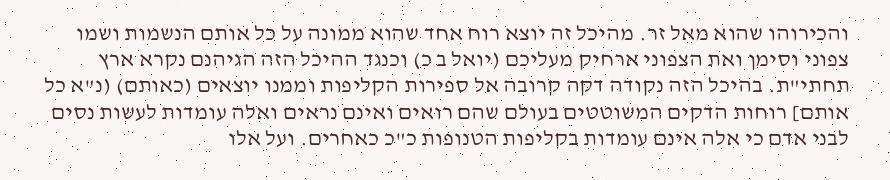והכירוהו שהוא מאל זר. מהיכל זה יוצא רוח אחד שהוא ממונה על כל אותם הנשמות ושמו צפוני וסימן ואת הצפוני ארחיק מעליכם (יואל ב כ) וכנגד ההיכל הזה הגיהנם נקרא ארץ תחתי"ת. בהיכל הזה נקודה דקה קרובה אל ספירות הקליפות וממנו יוצאים (כאותם) (נ"א כל אותם] רוחות הדקים המשוטטים בעולם שהם רואים ואינם נראים ואלה עומדות לעשות נסים לבני אדם כי אלה אינם עומדות בקליפות הטנופות כ"כ כאחרים. ועל אלו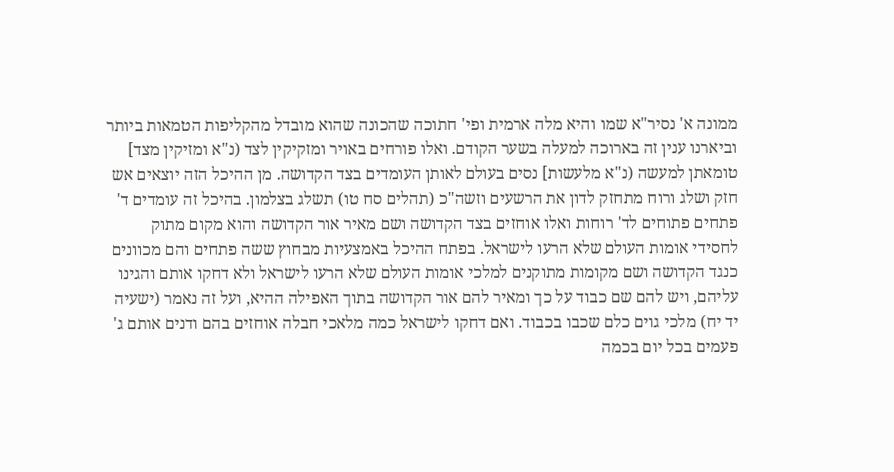ממונה א' נסיר"א שמו והיא מלה ארמית ופי' חתוכה שהכונה שהוא מובדל מהקליפות הטמאות ביותר וביארנו ענין זה בארוכה למעלה בשער הקודם. ואלו פורחים באויר ומזקיקין לצד (נ"א ומזיקין מצד] טומאתן למעשה (נ"א מלעשות] נסים בעולם לאותן העומדים בצד הקדושה. מן ההיכל הזה יוצאים אש חזק ושלג ורוח מתחזק לדון את הרשעים וזשה"כ (תהלים סח טו) תשלג בצלמון. בהיכל זה עומדים ד' פתחים פתוחים לד' רוחות ואלו אוחזים בצד הקדושה ושם מאיר אור הקדושה והוא מקום מתוק לחסידי אומות העולם שלא הרעו לישראל. בפתח ההיכל באמצעיות מבחוץ ששה פתחים והם מכוונים כנגד הקדושה ושם מקומות מתוקנים למלכי אומות העולם שלא הרעו לישראל ולא דחקו אותם והגינו עליהם, ויש להם שם כבוד על כך ומאיר להם אור הקדושה בתוך האפילה ההיא, ועל זה נאמר (ישעיה יד יח) מלכי גוים כלם שכבו בכבוד. ואם דחקו לישראל כמה מלאכי חבלה אוחזים בהם ודנים אותם ג' פעמים בכל יום בכמה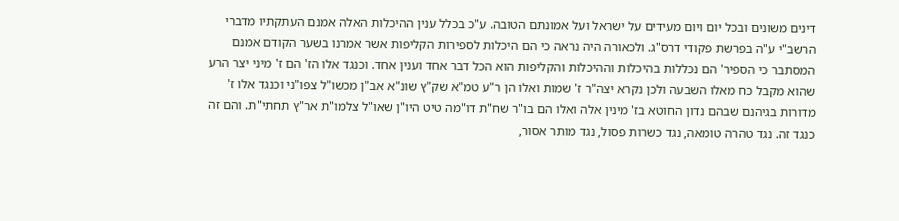דינים משונים ובכל יום ויום מעידים על ישראל ועל אמונתם הטובה. ע"כ בכלל ענין ההיכלות האלה אמנם העתקתיו מדברי הרשב"י ע"ה בפרשת פקודי דרס"ג. ולכאורה היה נראה כי הם היכלות לספירות הקליפות אשר אמרנו בשער הקודם אמנם המסתבר כי הספיר' הם נכללות בהיכלות וההיכלות והקליפות הוא הכל דבר אחד וענין אחד. וכנגד אלו הז' הם ז' מיני יצר הרע שהוא מקבל כח מאלו השבעה ולכן נקרא יצה"ר ז' שמות ואלו הן ר"ע טמ"א שק"ץ שונ"א אב"ן מכשו"ל צפו"ני וכנגד אלו ז' מדורות בגיהנם שבהם נדון החוטא בז' מינין אלה ואלו הם בו"ר שח"ת דו"מה טיט היו"ן שאו"ל צלמו"ת אר"ץ תחתי"ת. והם זה כנגד זה. נגד טהרה טומאה, נגד כשרות פסול, נגד מותר אסור,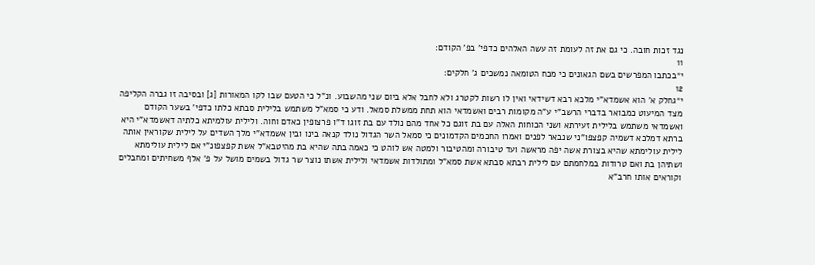נגד זכות חובה. כי גם את זה לעומת זה עשה האלהים כדפי' בפ' הקודם:
11
י״בכתבו המפרשים בשם הגאונים כי מכח הטומאה נמשכים ג' חלקים:
12
י״גחלק א' הוא אשמדא"י מלכא רבא דשידאי ואין לו רשות לקטרג ולא לחבל אלא ביום שני מהשבוע. ונ"ל כי הטעם שבו לקו המאורות [ג] ובסיבה זו גברה הקליפה מצד המיעוט כמבואר בדברי הרשב"י ע"ה מקומות רבים ואשמדאי הוא תחת ממשלת סמאל. ודע כי סמא"ל משתמש בלילית סבתא כלתו כדפי' בשער הקודם ואשמדאי משתמש בלילית זעירתא ושני הכוחות האלה עם בת זוגם כל אחד מהם נולד עם בת זוגו ד"ו פרצופין כאדם וחוה. ולילית עולמיתא כלתיה דאשמדא"י היא ברתא דמלכא דשמיה קפצפו"ני שנבאר לפנים ואמרו החכמים הקדמונים כי סמאל השר הגדול נולד קנאה בינו ובין אשמדא"י מלך השדים על לילית שקוראין אותה לילית עולימתא שהיא בצורת אשה יפה מראשה ועד טיבורה ומהטיבור ולמטה אש לוהט כי כאמה בתה שהיא בת מהיטבא"ל אשת קפצפונ"י אם לילית עולימתא ושתיהן בת ואם טרודות במלחמתם עם לילית רבתא סבתא אשת סמא"ל ומתולדות אשמדאי ולילית אשתו נוצר שר גדול בשמים מושל על פ' אלף משחיתים ומחבלים וקוראים אותו חרב"א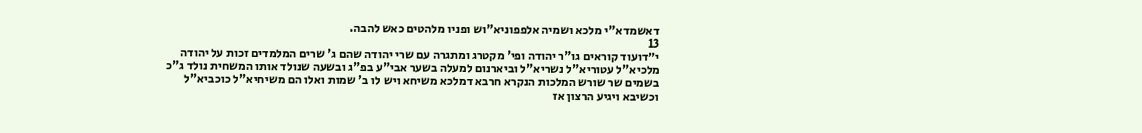דאשמדא"י מלכא ושמיה אלפפוניא"וש ופניו מלהטים כאש להבה.
13
י״דועוד קוראים גו"ר יהודה ופי' מקטרג ומתגרה עם שרי יהודה שהם ג' שרים המלמדים זכות על יהודה מלכיא"ל עטוריא"ל נשריא"ל וביארנום למעלה בשער אבי"ע בפ"ג ובשעה שנולד אותו המשחית נולד ג"כ בשמים שר שורש המלכות הנקרא חרבא דמלכא משיחא ויש לו ב' שמות ואלו הם משיחיא"ל כוכביא"ל וכשיבא ויגיע הרצון אז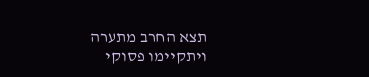תצא החרב מתערה ויתקיימו פסוקי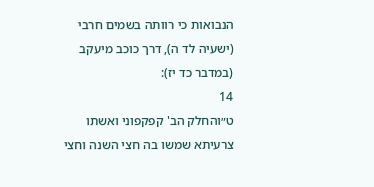הנבואות כי רוותה בשמים חרבי (ישעיה לד ה), דרך כוכב מיעקב (במדבר כד יז):
14
ט״והחלק הב' קפקפוני ואשתו צרעיתא שמשו בה חצי השנה וחצי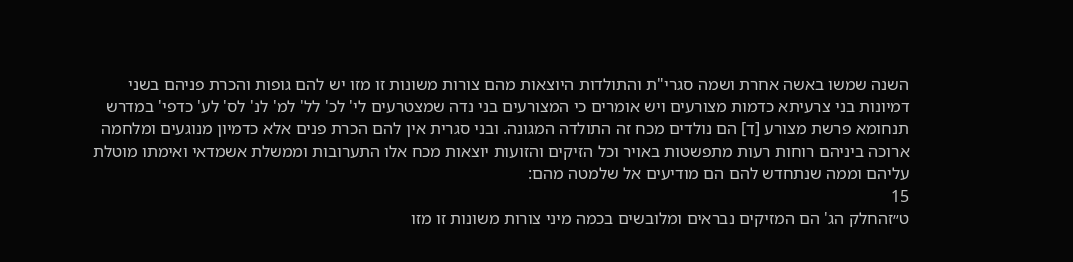השנה שמשו באשה אחרת ושמה סגרי"ת והתולדות היוצאות מהם צורות משונות זו מזו יש להם גופות והכרת פניהם בשני דמיונות בני צרעיתא כדמות מצורעים ויש אומרים כי המצורעים בני נדה שמצטרעים לי' לכ' לל' למ' לנ' לס' לע' כדפי' במדרש תנחומא פרשת מצורע [ד] הם נולדים מכח זה התולדה המגונה. ובני סגרית אין להם הכרת פנים אלא כדמיון מנוגעים ומלחמה ארוכה ביניהם רוחות רעות מתפשטות באויר וכל הזיקים והזועות יוצאות מכח אלו התערובות וממשלת אשמדאי ואימתו מוטלת עליהם וממה שנתחדש להם הם מודיעים אל שלמטה מהם:
15
ט״זהחלק הג' הם המזיקים נבראים ומלובשים בכמה מיני צורות משונות זו מזו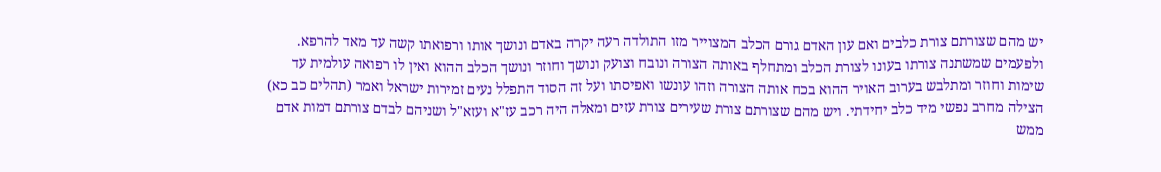יש מהם שצורתם צורת כלבים ואם עון האדם גורם הכלב המצוייר מזו התולדה רעה יקרה באדם ונושך אותו ורפואתו קשה עד מאד להרפא. ולפעמים שמשתנה צורתו בעונו לצורת הכלב ומתחלף באותה הצורה ונובח וצועק ונושך וחוזר ונושך הכלב ההוא ואין לו רפואה עולמית עד שימות וחוזר ומתלבש בערוב האויר ההוא בכח אותה הצורה וזהו עונשו ואפיסתו ועל זה הסוד התפלל נעים זמירות ישראל ואמר (תהלים כב כא) הצילה מחרב נפשי מיד כלב יחידתי. ויש מהם שצורתם צורת שעירים צורת עזים ומאלה היה רכב עז"א ועזא"ל ושניהם לבדם צורתם דמות אדם ממש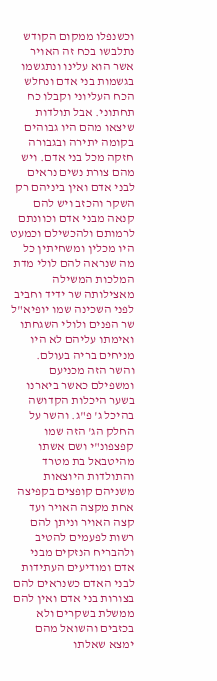וכשנפלו ממקום הקודש נתלבשו בכח זה האויר אשר הוא עלינו ונתגשמו בגשמות בני אדם ונחלש הכח העליוני וקבלו כח תחתוני. אבל תולדות שיצאו מהם היו גבוהים בקומה יתירה ובגבורה חזקה מכל בני אדם. ויש מהם צורת נשים נראים לבני אדם ואין ביניהם רק השקר והכזב ויש להם קנאה מבני אדם וכוונתם לרמותם ולהכשילם וכמעט היו מכלין ומשחיתין כל מה שנראה להם לולי מדת המלכות המשילה מאצילותה שר ידיד וחביב לפני השכינה שמו יופיא"ל שר הפנים ולולי השגחתו ואימתו עליהם לא היו מניחים בריה בעולם. והשר הזה מכניעם ומשפילם כאשר ביארנו בשער היכלות הקדושה בהיכל ג' פ"ג. והשר על החלק הג' הזה שמו קפצפונ"י ושם אשתו מהיטבאל בת מטרד והתולדות היוצאות משניהם קופצים בקפיצה אחת מקצה האויר ועד קצה האויר וניתן להם רשות לפעמים להטיב ולהבריח הנזקים מבני אדם ומודיעים העתידות לבני האדם כשנראים להם בצורות בני אדם ואין להם ממשלת בשקרים ולא בכזבים והשואל מהם ימצא שאלתו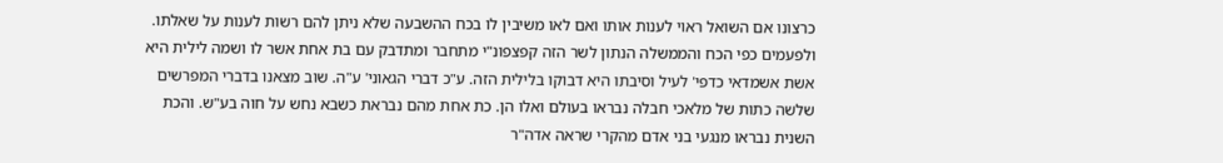כרצונו אם השואל ראוי לענות אותו ואם לאו משיבין לו בכח ההשבעה שלא ניתן להם רשות לענות על שאלתו. ולפעמים כפי הכח והממשלה הנתון לשר הזה קפצפונ"י מתחבר ומתדבק עם בת אחת אשר לו ושמה לילית היא אשת אשמדאי כדפי' לעיל וסיבתו היא דבוקו בלילית הזה. ע"כ דברי הגאוני' ע"ה. שוב מצאנו בדברי המפרשים שלשה כתות של מלאכי חבלה נבראו בעולם ואלו הן. כת אחת מהם נבראת כשבא נחש על חוה בע"ש. והכת השנית נבראו מנגעי בני אדם מהקרי שראה אדה"ר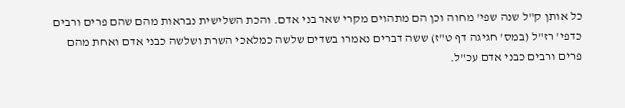כל אותן ק"ל שנה שפי' מחוה וכן הם מתהוים מקרי שאר בני אדם. והכת השלישית נבראות מהם שהם פרים ורבים כדפי' רז"ל (במס' חגיגה דף ט"ז) ששה דברים נאמרו בשדים שלשה כמלאכי השרת ושלשה כבני אדם ואחת מהם פרים ורבים כבני אדם עכ"ל.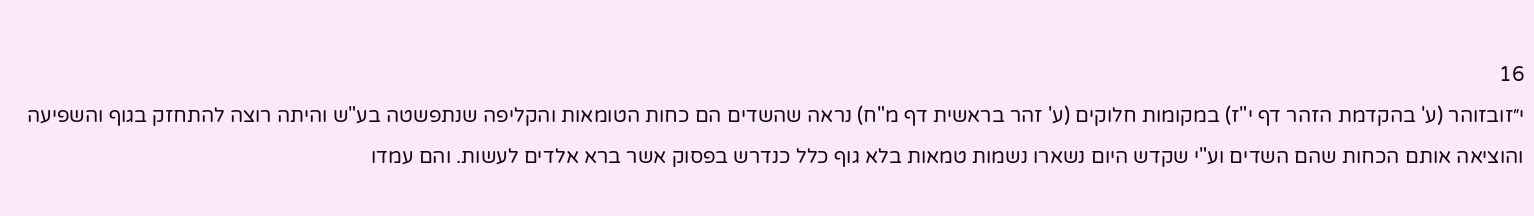16
י״זובזוהר (ע' בהקדמת הזהר דף י"ז) במקומות חלוקים (ע' זהר בראשית דף מ"ח) נראה שהשדים הם כחות הטומאות והקליפה שנתפשטה בע"ש והיתה רוצה להתחזק בגוף והשפיעה והוציאה אותם הכחות שהם השדים וע"י שקדש היום נשארו נשמות טמאות בלא גוף כלל כנדרש בפסוק אשר ברא אלדים לעשות. והם עמדו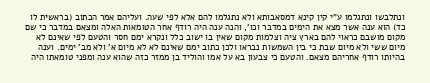ונתלבשו ונתגלמו ע"י קין קינא דמסאבותא ולא נתגלמו להם אלא לפי שעה. ועליהם אמר הכתוב (בראשית לו כד) הוא ענה אשר מצא את הימים במדבר וכו', והנה ענה היה רודף אחר הטומאות האלה ומצאם במדבר כי שם מקום מושבם כראוי להם בארץ ציה וצלמות מקום שאין בו ישוב כלל ונקרא ימם חסר והטעם לפי שאינם לא מיום ששי ולא מיום שבת כי בין השמשות נבראו ולכן כתוב ימם שאינם לא לא מיום א' ולא מב' ימים. וענה בהיותו רודף אחריהם מצאם. והטעם כי צבעון בא על אמו והוליד בן ממזר כזה שהוא ענה ומפני טומאתו היה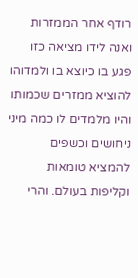רודף אחר הממזרות ואנה לידו מציאה כזו פגע בו כיוצא בו ולמדוהו להוציא ממזרים שכמותו והיו מלמדים לו כמה מיני ניחושים וכשפים להמציא טומאות וקליפות בעולם. והרי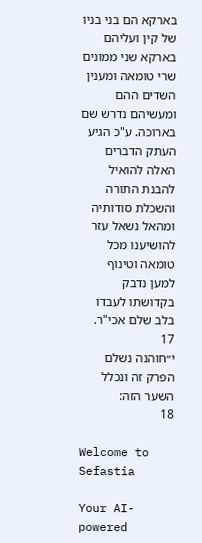בארקא הם בני בניו של קין ועליהם בארקא שני ממונים שרי טומאה ומענין השדים ההם ומעשיהם נדרש שם בארוכה. ע"כ הגיע העתק הדברים האלה להואיל להבנת התורה והשכלת סודותיה ומהאל נשאל עזר להושיענו מכל טומאה וטינוף למען נדבק בקדושתו לעבדו בלב שלם אכי"ר.
17
י״חוהנה נשלם הפרק זה ונכלל השער הזה:
18

Welcome to Sefastia

Your AI-powered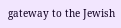gateway to the Jewish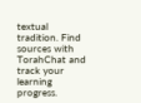textual tradition. Find sources with TorahChat and track your learning progress.